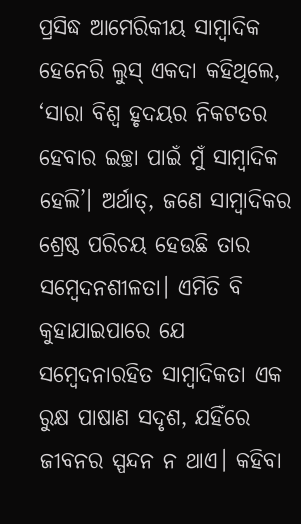ପ୍ରସିଦ୍ଧ ଆମେରିକୀୟ ସାମ୍ବାଦିକ ହେନେରି ଲୁସ୍‌ ଏକଦା କହିଥିଲେ, ‘ସାରା ବିଶ୍ବ ହୃଦୟର ନିକଟତର ହେବାର ଇଚ୍ଛା ପାଇଁ ମୁଁ ସାମ୍ବାଦିକ ହେଲି’। ଅର୍ଥାତ୍‌, ଜଣେ ସାମ୍ବାଦିକର ଶ୍ରେଷ୍ଠ ପରିଚୟ ହେଉଛି ତାର ସମ୍ବେଦନଶୀଳତା। ଏମିତି ବି କୁହାଯାଇପାରେ ଯେ ସମ୍ବେଦନାରହିତ ସାମ୍ବାଦିକତା ଏକ ରୁକ୍ଷ ପାଷାଣ ସଦୃଶ, ଯହିଁରେ ଜୀବନର ସ୍ପନ୍ଦନ ନ ଥାଏ। କହିବା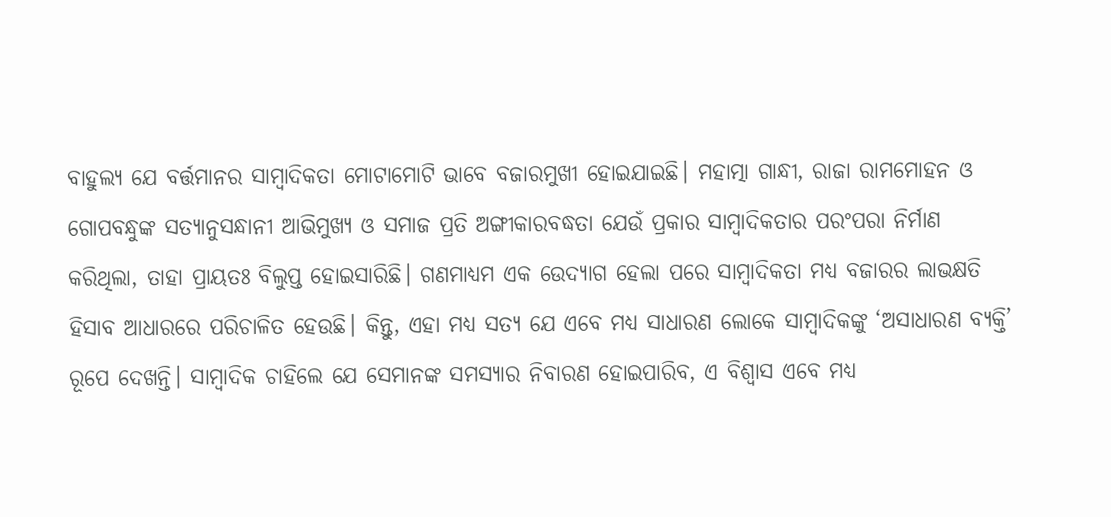ବାହୁଲ୍ୟ ଯେ ବର୍ତ୍ତମାନର ସାମ୍ବାଦିକତା ମୋଟାମୋଟି ଭାବେ ବଜାରମୁଖୀ ହୋଇଯାଇଛି। ମହାତ୍ମା ଗାନ୍ଧୀ, ରାଜା ରାମମୋହନ ଓ ଗୋପବନ୍ଧୁଙ୍କ ସତ୍ୟାନୁସନ୍ଧାନୀ ଆଭିମୁଖ୍ୟ ଓ ସମାଜ ପ୍ରତି ଅଙ୍ଗୀକାରବଦ୍ଧତା ଯେଉଁ ପ୍ରକାର ସାମ୍ବାଦିକତାର ପରଂପରା ନିର୍ମାଣ କରିଥିଲା, ତାହା ପ୍ରାୟତଃ ବିଲୁପ୍ତ ହୋଇସାରିଛି। ଗଣମାଧ୍ୟମ ଏକ ଉ‌େଦ୍ୟାଗ ହେଲା ପରେ ସାମ୍ବାଦିକତା ମଧ୍ୟ ବଜାରର ଲାଭକ୍ଷତି ହିସାବ ଆଧାରରେ ପରିଚାଳିତ ହେଉଛି। କିନ୍ତୁ, ଏହା ମଧ୍ୟ ସତ୍ୟ ଯେ ଏବେ ମଧ୍ୟ ସାଧାରଣ ଲୋକେ ସାମ୍ବାଦିକଙ୍କୁ ‘ଅସାଧାରଣ ବ୍ୟକ୍ତି’ ରୂପେ ଦେଖନ୍ତି। ସାମ୍ବାଦିକ ଚାହିଲେ ଯେ ସେମାନଙ୍କ ସମସ୍ୟାର ନିବାରଣ ହୋଇପାରିବ, ଏ ବିଶ୍ବାସ ଏବେ ମଧ୍ୟ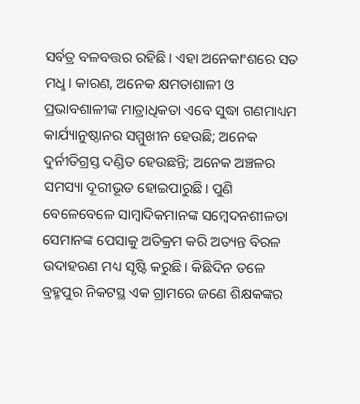ସର୍ବତ୍ର ବଳବତ୍ତର ରହିଛି। ଏହା ଅନେକାଂଶରେ ସତ ମଧୢ। କାରଣ, ଅନେକ କ୍ଷମତାଶାଳୀ ଓ ପ୍ରଭାବଶାଳୀଙ୍କ ମାତ୍ରାଧିକତା ଏବେ ସୁଦ୍ଧା ଗଣମାଧ୍ୟମ କାର୍ଯ୍ୟାନୁ‌ଷ୍ଠାନର ସମ୍ମୁଖୀନ ହେଉଛି; ଅ‌ନେକ ଦୁର୍ନୀତିଗ୍ରସ୍ତ ଦଣ୍ଡିତ ହେଉଛନ୍ତି; ଅନେକ ଅଞ୍ଚଳର ସମସ୍ୟା ଦୂରୀଭୂତ ହୋଇପାରୁଛି। ପୁଣି ବେଳେବେଳେ ସାମ୍ବାଦିକମାନଙ୍କ ସମ୍ବେଦନଶୀଳତା ସେମାନଙ୍କ ପେସାକୁ ଅତିକ୍ରମ କରି ଅତ୍ୟନ୍ତ ବିରଳ ଉଦାହରଣ ମଧ୍ୟ ସୃଷ୍ଟି କରୁଛି। କିଛିଦିନ ତଳେ ବ୍ରହ୍ମପୁର ନିକଟସ୍ଥ ଏକ ଗ୍ରାମରେ ଜଣେ ଶିକ୍ଷକଙ୍କର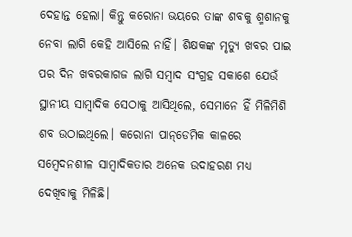ଦେହାନ୍ତ ହେଲା। କିନ୍ତୁ କରୋନା ଭୟରେ ତାଙ୍କ ଶବକୁ ଶ୍ମଶାନକୁ ନେବା ଲାଗି କେହି ଆସିଲେ ନାହିଁ। ଶିକ୍ଷକଙ୍କ ମୃତ୍ୟୁ ଖବର ପାଇ ପର ଦିନ ଖବରକାଗଜ ଲାଗି ସମ୍ବାଦ ସଂଗ୍ରହ ସକାଶେ ଯେଉଁ ସ୍ଥାନୀୟ ସାମ୍ବାଦିକ ସେଠାକୁ ଆସିଥିଲେ, ସେମାନେ ହିଁ ମିଳିମିଶି ଶବ ଉଠାଇଥିଲେ। କରୋନା ପାନ୍‌ଡେମିକ କାଳରେ ସମ୍ବେଦନଶୀଳ ସାମ୍ବାଦିକତାର ଅନେକ ଉଦାହରଣ ମଧ୍ୟ ଦେଖିବାକୁ ମିଳିଛି।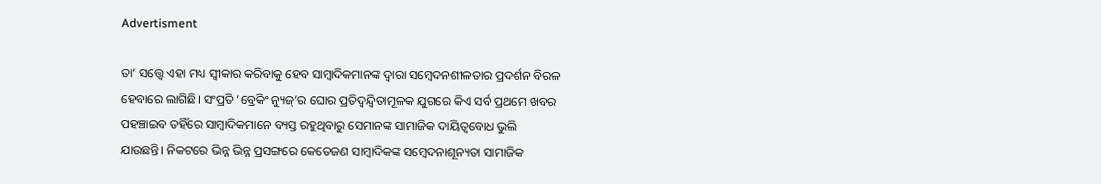Advertisment

ତା’ ସତ୍ତ୍ବେ ଏହା ମଧ୍ୟ ସ୍ବୀକାର କରିବାକୁ ହେବ ସାମ୍ବାଦିକମାନଙ୍କ ଦ୍ବାରା ସମ୍ବେଦନଶୀଳତାର ପ୍ରଦର୍ଶନ ବିରଳ ହେବାରେ ଲାଗିଛି। ସଂପ୍ରତି ‘ବ୍ରେକିଂ ନ୍ୟୁଜ୍‌’ର ଘୋର ପ୍ରତିଦ୍ବନ୍ଦ୍ବିତାମୂଳକ ଯୁଗରେ କିଏ ସର୍ବ ପ୍ରଥମେ ଖବର ପହଞ୍ଚାଇବ ତହିଁରେ ସାମ୍ବାଦିକମାନେ ବ୍ୟସ୍ତ ରହୁଥିବାରୁ ସେମାନଙ୍କ ସାମାଜିକ ଦାୟିତ୍ବବୋଧ ଭୁଲି ଯାଉଛନ୍ତି। ନିକଟରେ ଭିନ୍ନ ଭିନ୍ନ ପ୍ରସଙ୍ଗରେ କେତେଜଣ ସାମ୍ବାଦିକଙ୍କ ସମ୍ବେଦନାଶୂନ୍ୟତା ସାମାଜିକ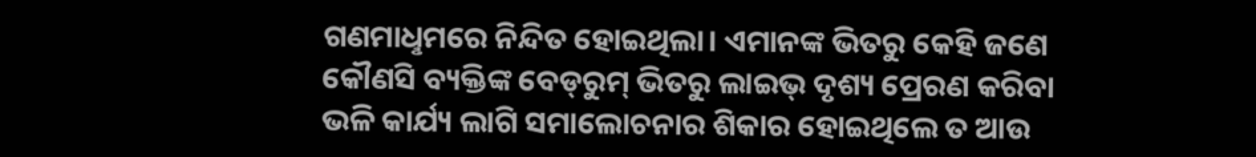ଗଣମାଧୢମରେ ନିନ୍ଦିତ ହୋଇଥିଲା। ଏମାନଙ୍କ ଭିତରୁ କେହି ଜଣେ କୌଣସି ବ୍ୟକ୍ତିଙ୍କ ବେଡ୍‍ରୁମ୍‌ ଭିତରୁ ଲାଇଭ୍‌ ଦୃଶ୍ୟ ପ୍ରେରଣ କରିବା ଭଳି କାର୍ଯ୍ୟ ଲାଗି ସମାଲୋଚନାର ଶିକାର ହୋଇଥିଲେ ତ ଆଉ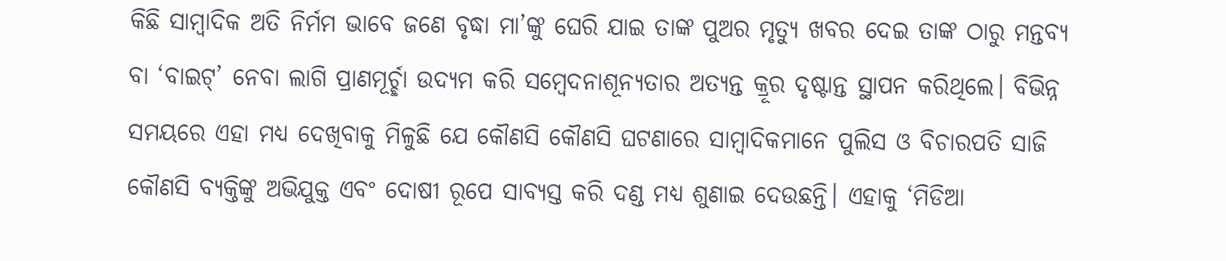କିଛି ସାମ୍ବାଦିକ ଅତି ନିର୍ମମ ଭାବେ ଜଣେ ବୃଦ୍ଧା ମା’ଙ୍କୁ ଘେରି ଯାଇ ତାଙ୍କ ପୁଅର ମୃତ୍ୟୁ ଖବର ଦେଇ ତାଙ୍କ ଠାରୁ ମନ୍ତବ୍ୟ ବା ‘ବାଇଟ୍‌’ ନେବା ଲାଗି ପ୍ରାଣମୂର୍ଚ୍ଛା ଉଦ୍ୟମ କରି ସମ୍ବେଦନାଶୂନ୍ୟତାର ଅତ୍ୟନ୍ତ କ୍ରୂର ଦୃଷ୍ଟାନ୍ତ ସ୍ଥାପନ କରିଥିଲେ। ବିଭିନ୍ନ ସମୟରେ ଏହା ମଧ୍ୟ ଦେଖିବାକୁ ମିଳୁଛି ଯେ କୌଣସି କୌଣସି ଘଟଣାରେ ସାମ୍ବାଦିକମାନେ ପୁଲିସ ଓ ବିଚାରପତି ସାଜି କୌଣସି ବ୍ୟକ୍ତିଙ୍କୁ ଅଭିଯୁକ୍ତ ଏବଂ ଦୋଷୀ ରୂପେ ସାବ୍ୟସ୍ତ କରି ଦଣ୍ଡ ମଧ୍ୟ ଶୁଣାଇ ଦେଉଛନ୍ତି। ଏହାକୁ ‘ମିଡିଆ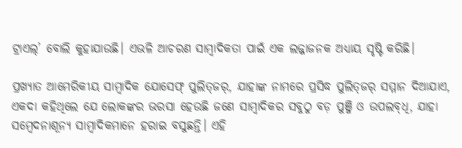ଟ୍ରାଏଲ୍’ ବୋଲି କୁହାଯାଉଛି। ଏଭଳି ଆଚରଣ ସାମ୍ବାଦିକତା‌ ପାଇଁ ଏକ ଲଜ୍ଜାଜନକ ଅଧ୍ୟାୟ ସୃଷ୍ଟି କରିଛି।

ପ୍ରଖ୍ୟାତ ଆମେରିକୀୟ ସାମ୍ବାଦିକ ଯୋସେଫ୍‌ ପୁଲିତ୍‌ଜର‌୍‌, ଯାହାଙ୍କ ନାମରେ ପ୍ରସିଦ୍ଧ ପୁଲିତ୍‌ଜର‌୍‌ ସମ୍ମାନ ଦିଆଯାଏ, ଏକଦା କହିଥିଲେ ଯେ ଲୋକଙ୍କର ଭରସା ହେଉଛି ଜଣେ ସାମ୍ବାଦିକର ସବୁଠୁ ବଡ଼ ପୁଞ୍ଜି ଓ ଉପଲବ୍‌ଧି, ଯାହା ସମ୍ବେଦନାଶୂନ୍ୟ ସାମ୍ବାଦିକମାନେ ହରାଇ ବସୁଛନ୍ତି। ଏହି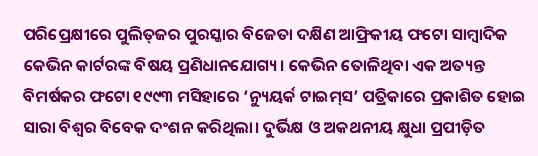ପରିପ୍ରେକ୍ଷୀରେ ପୁଲିତ୍‌ଜର ପୁରସ୍କାର ବିଜେତା ଦକ୍ଷିଣ ଆଫ୍ରିକୀୟ ଫଟୋ ସାମ୍ବାଦିକ କେଭିନ କାର୍ଟରଙ୍କ ବିଷୟ ପ୍ରଣିଧାନଯୋଗ୍ୟ। କେଭିନ ତୋଳିଥିବା ଏକ ଅତ୍ୟନ୍ତ ବିମର୍ଷକର ଫଟୋ ୧୯୯୩ ମସିହାରେ ‘ନ୍ୟୁୟର୍କ ଟାଇମ୍‌ସ’ ପତ୍ରିକାରେ ପ୍ରକାଶିତ ହୋଇ ସାରା ବିଶ୍ବର ବିବେକ ଦଂଶନ କରିଥିଲା। ଦୁର୍ଭିକ୍ଷ ଓ ଅକଥନୀୟ କ୍ଷୁଧା ପ୍ରପୀଡ଼ିତ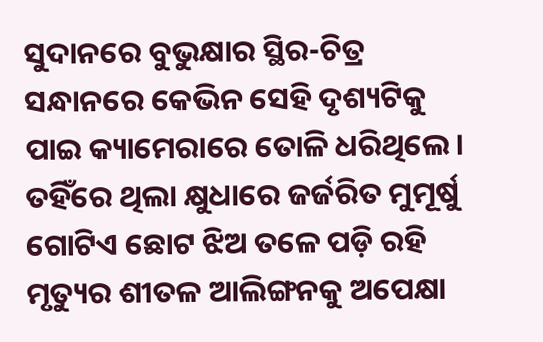ସୁଦାନରେ ବୁଭୁକ୍ଷାର ସ୍ଥିର-ଚିତ୍ର ସନ୍ଧାନରେ କେଭିନ ସେହି ଦୃଶ୍ୟଟିକୁ ପାଇ କ୍ୟାମେରାରେ ତୋଳି ଧରିଥିଲେ। ତହିଁରେ ଥିଲା କ୍ଷୁଧାରେ ଜର୍ଜରିତ ମୁମୂର୍ଷୁ ଗୋଟିଏ ଛୋଟ ଝିଅ ତଳେ ପଡ଼ି ରହି ମୃତ୍ୟୁର ଶୀତଳ ଆଲିଙ୍ଗନକୁ ଅପେକ୍ଷା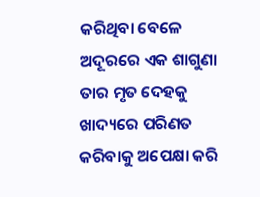କରିଥିବା ବେଳେ ଅଦୂରରେ ଏକ ଶାଗୁଣା ତାର ମୃତ ଦେହକୁ ଖାଦ୍ୟରେ ପରିଣତ କରିବାକୁ ଅପେକ୍ଷା କରି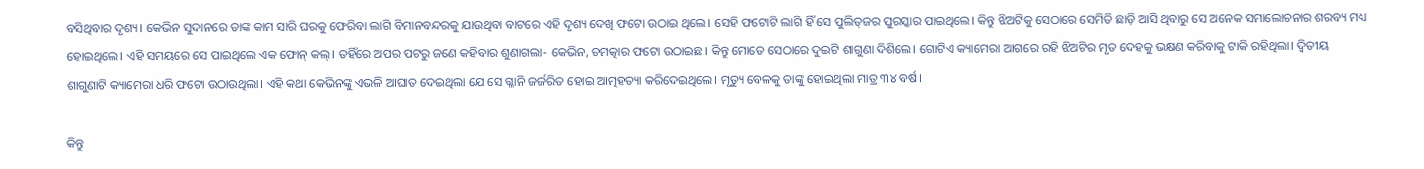ବସିଥିବାର ଦୃଶ୍ୟ। କେଭିନ ସୁଦାନରେ ତାଙ୍କ କାମ ସାରି ଘରକୁ ଫେରିବା ଲାଗି ବିମାନବନ୍ଦରକୁ ଯାଉଥିବା ବାଟରେ ଏହି ଦୃଶ୍ୟ ଦେଖି ଫଟୋ ଉଠା‌ଇ ଥିଲେ। ସେହି ଫଟୋଟି ଲାଗି ହିଁ ସେ ପୁଲିତ୍‌ଜର ପୁରସ୍କାର ପାଇଥିଲେ। କିନ୍ତୁ ଝିଅଟିକୁ ସେଠାରେ ସେମିତି ଛାଡ଼ି ଆସି ଥିବାରୁ ସେ ଅନେକ ସମାଲୋଚନାର ଶରବ୍ୟ ମଧ୍ୟ ହୋଇଥିଲେ। ଏହି ସମୟରେ ସେ ପାଇଥିଲେ ଏକ ଫୋନ୍‌ କଲ୍‌। ତହିଁରେ ଅପର ପଟରୁ ଜଣେ କହିବାର ଶୁଣାଗଲା- କେଭିନ, ଚମତ୍କାର ଫଟୋ ଉଠାଇଛ। କିନ୍ତୁ ମୋତେ ସେଠାରେ ଦୁଇଟି ଶାଗୁଣା ଦିଶିଲେ। ଗୋଟିଏ କ୍ୟାମେରା ଆଗରେ ରହି ଝିଅଟିର ମୃତ ଦେହକୁ ଭକ୍ଷଣ କରିବାକୁ ଟାକି ରହିଥିଲା। ଦ୍ବିତୀୟ ଶାଗୁଣାଟି କ୍ୟା‌ମେରା ଧରି ଫଟୋ ଉଠାଉଥିଲା। ଏହି କଥା କେଭିନଙ୍କୁ ଏଭଳି ଆଘାତ ଦେଇଥିଲା ଯେ ସେ ଗ୍ଳାନି ଜର୍ଜରିତ ହୋଇ ଆତ୍ମହତ୍ୟା କରିଦେଇଥିଲେ। ମୃତ୍ୟୁ ବେଳକୁ ତାଙ୍କୁ ହୋଇଥିଲା ମାତ୍ର ୩୪ ବର୍ଷ।

କିନ୍ତୁ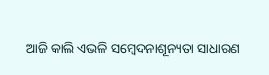ଆଜି କାଲି ଏଭଳି ସମ୍ବେଦନାଶୂନ୍ୟତା ସାଧାରଣ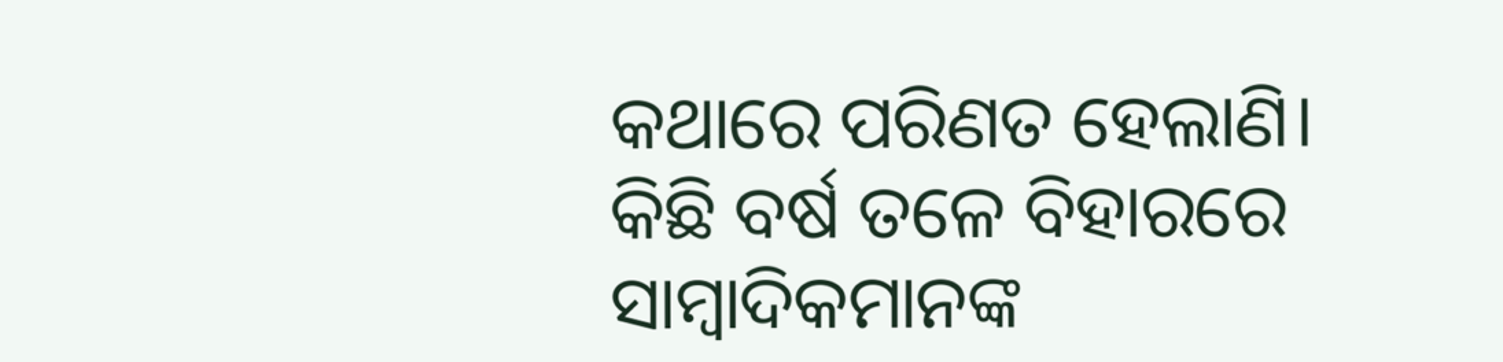କଥାରେ ପରିଣତ ହେଲାଣି। କିଛି ବର୍ଷ ତଳେ ବିହାରରେ ସାମ୍ବାଦିକମାନଙ୍କ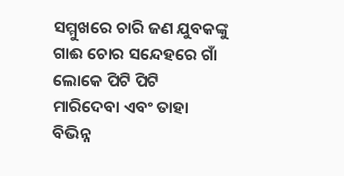ସମ୍ମୁଖରେ ଚାରି ଜଣ ଯୁବକଙ୍କୁ ଗାଈ ଚୋର ସନ୍ଦେହରେ ଗାଁ ଲୋକେ ପିଟି ପିଟି ମାରିଦେବା ଏବଂ ତାହା ବିଭିନ୍ନ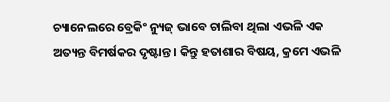ଚ୍ୟାନେଲରେ ବ୍ରେକିଂ ନ୍ୟୁଜ୍‌ ଭାବେ ଚାଲିବା ଥିଲା ଏଭଳି ଏକ ଅତ୍ୟନ୍ତ ବିମର୍ଷକର ଦୃଷ୍ଟାନ୍ତ। କିନ୍ତୁ ହତାଶାର ବିଷୟ, କ୍ରମେ ଏଭଳି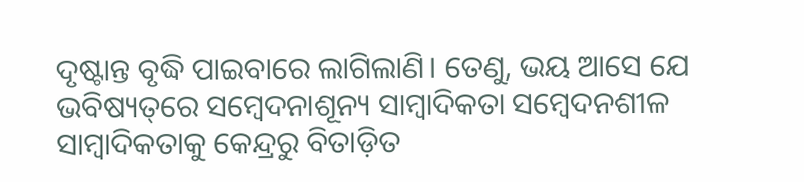ଦୃଷ୍ଟାନ୍ତ ବୃଦ୍ଧି ପାଇବାରେ ଲାଗିଲାଣି। ତେଣୁ, ଭୟ ଆସେ ଯେ ଭବିଷ୍ୟତ୍‌ରେ ସମ୍ବେଦନାଶୂନ୍ୟ ସାମ୍ବାଦିକତା ସମ୍ବେଦନଶୀଳ ସାମ୍ବାଦିକତାକୁ କେନ୍ଦ୍ରରୁ ବିତାଡ଼ିତ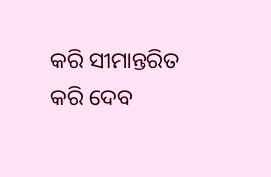କରି ସୀମାନ୍ତରିତ କରି ଦେବ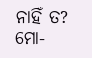ନାହିଁ ତ?
ମୋ-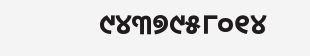୯୪୩୭୯୫୮୦୧୪